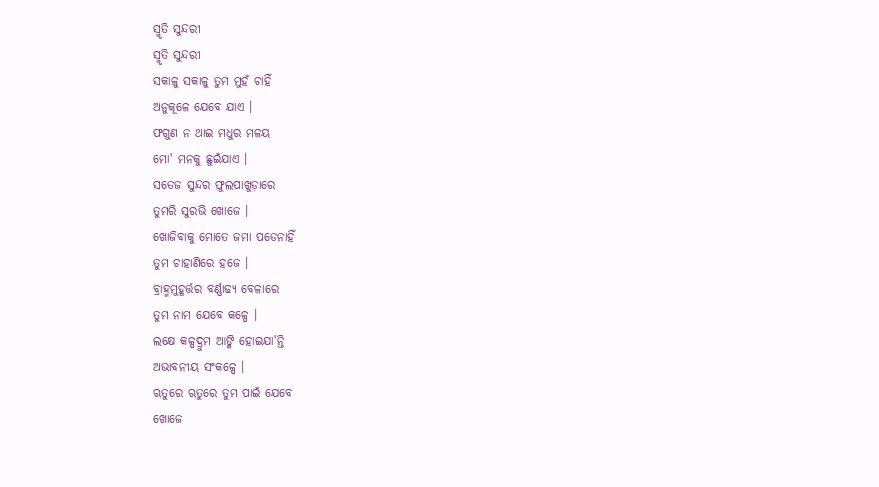ସ୍ମୃତି ସୁନ୍ଦରୀ
ସ୍ମୃତି ସୁନ୍ଦରୀ
ସକାଳୁ ସକାଳୁ ତୁମ ମୁହଁ ଚାହିଁ
ଅନୁକୂଳେ ଯେବେ ଯାଏ ।
ଫଗୁଣ ନ ଥାଇ ମଧୁର ମଳୟ
ମୋ' ମନକୁ ଛୁଇଁଯାଏ ।
ସତେଜ ସୁନ୍ଦର ଫୁଲପାଖୁଡ଼ାରେ
ତୁମରି ସୁରଭି ଖୋଜେ ।
ଖୋଜିବାକୁ ମୋତେ ଜମା ପଡେନାହିଁ
ତୁମ ଚାହାଣିରେ ହଜେ ।
ବ୍ରାହ୍ମମୁହୂର୍ତ୍ତର ବର୍ଣ୍ଣାଢ୍ୟ ବେଳାରେ
ତୁମ ନାମ ଯେବେ କଳ୍ପେ ।
ଲକ୍ଷେ କଳ୍ପଦ୍ରୁମ ଆଙ୍କି ହୋଇଯା'ନ୍ତି
ଅଭାବନୀୟ ସଂକଳ୍ପେ ।
ଋତୁରେ ଋତୁରେ ତୁମ ପାଇଁ ଯେବେ
ଖୋଜେ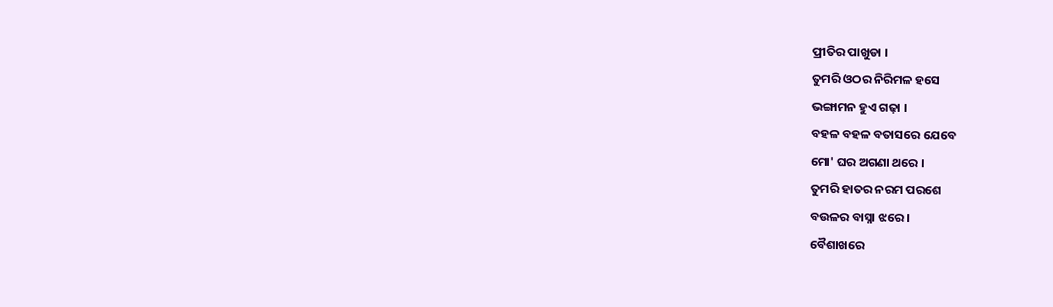ପ୍ରୀତିର ପାଖୁଡା ।
ତୁମରି ଓଠର ନିରିମଳ ହସେ
ଭଙ୍ଗାମନ ହୁଏ ଗଢ଼ା ।
ବହଳ ବହଳ ବତାସରେ ଯେବେ
ମୋ' ଘର ଅଗଣା ଥରେ ।
ତୁମରି ହାତର ନରମ ପରଶେ
ବଉଳର ବାସ୍ନା ଝରେ ।
ବୈଶାଖରେ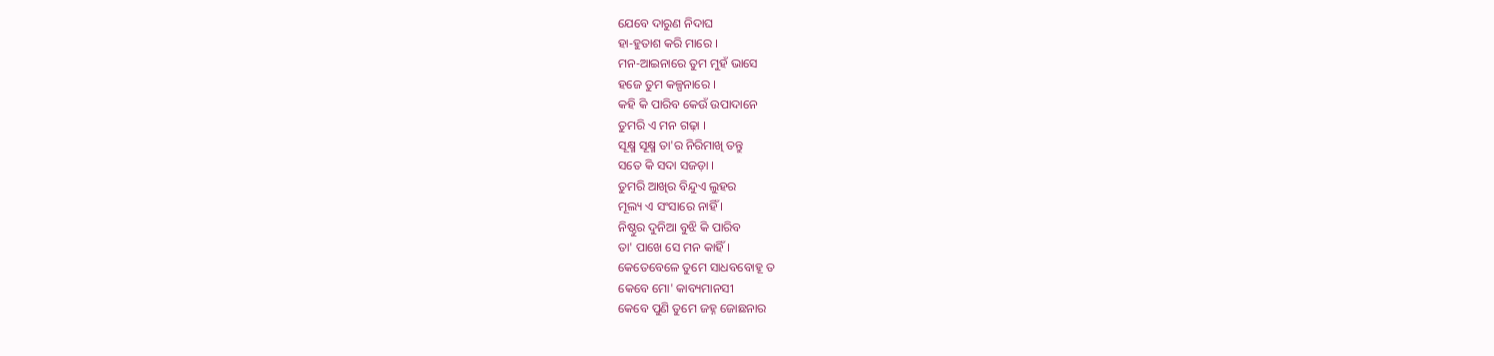ଯେବେ ଦାରୁଣ ନିଦାଘ
ହା-ହୁତାଶ କରି ମାରେ ।
ମନ-ଆଇନାରେ ତୁମ ମୁହଁ ଭାସେ
ହଜେ ତୁମ କଳ୍ପନାରେ ।
କହି କି ପାରିବ କେଉଁ ଉପାଦାନେ
ତୁମରି ଏ ମନ ଗଢ଼ା ।
ସୂକ୍ଷ୍ମ ସୂକ୍ଷ୍ମ ତା'ର ନିରିମାଖି ତନ୍ତୁ
ସତେ କି ସଦା ସଜଡ଼ା ।
ତୁମରି ଆଖିର ବିନ୍ଦୁଏ ଲୁହର
ମୂଲ୍ୟ ଏ ସଂସାରେ ନାହିଁ ।
ନିଷ୍ଠୁର ଦୁନିଆ ବୁଝି କି ପାରିବ
ତା' ପାଖେ ସେ ମନ କାହିଁ ।
କେତେବେଳେ ତୁମେ ସାଧବବୋହୂ ତ
କେବେ ମୋ' କାବ୍ୟମାନସୀ
କେବେ ପୁଣି ତୁମେ ଜହ୍ନ ଜୋଛନାର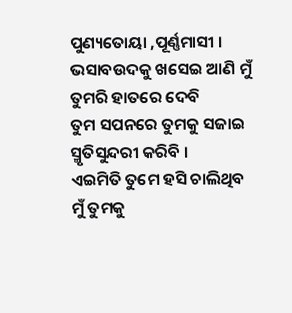ପୁଣ୍ୟତୋୟା ,ପୂର୍ଣ୍ଣମାସୀ ।
ଭସାବଉଦକୁ ଖସେଇ ଆଣି ମୁଁ
ତୁମରି ହାତରେ ଦେବି
ତୁମ ସପନରେ ତୁମକୁ ସଜାଇ
ସ୍ମୃତିସୁନ୍ଦରୀ କରିବି ।
ଏଇମିତି ତୁମେ ହସି ଚାଲିଥିବ
ମୁଁ ତୁମକୁ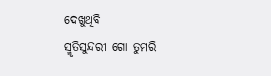ଦେଖୁଥିବି
ସ୍ମୃତିସୁନ୍ଦରୀ ଗୋ ତୁମରି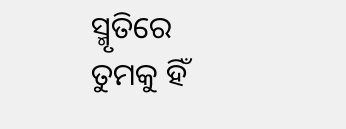ସ୍ମୃତିରେ
ତୁମକୁ ହିଁ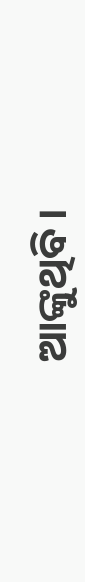ଆଙ୍କୁଥିବି ।